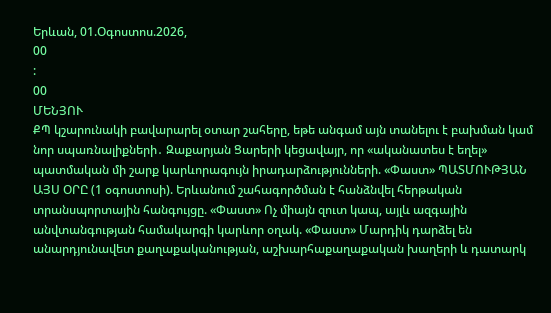Երևան, 01.Օգոստոս.2026,
00
:
00
ՄԵՆՅՈՒ
ՔՊ կշարունակի բավարարել օտար շահերը, եթե անգամ այն տանելու է բախման կամ նոր սպառնալիքների․ Զաքարյան Ցարերի կեցավայր, որ «ականատես է եղել» պատմական մի շարք կարևորագույն իրադարձությունների. «Փաստ» ՊԱՏՄՈՒԹՅԱՆ ԱՅՍ ՕՐԸ (1 օգոստոսի). Երևանում շահագործման է հանձնվել հերթական տրանսպորտային հանգույցը. «Փաստ» Ոչ միայն զուտ կապ, այլև ազգային անվտանգության համակարգի կարևոր օղակ. «Փաստ» Մարդիկ դարձել են անարդյունավետ քաղաքականության, աշխարհաքաղաքական խաղերի և դատարկ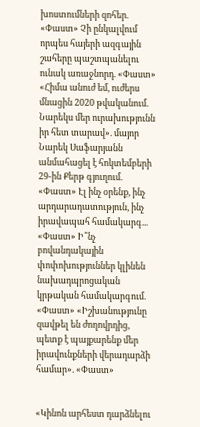խոստումների զոհեր. «Փաստ» Չի ընկալվում որպես հայերի ազգային շահերը պաշտպանելու ունակ առաջնորդ. «Փաստ» «Հիմա անուժ եմ, ուժերս մնացին 2020 թվականում. Նարեկս մեր ուրախությունն իր հետ տարավ». մայոր Նարեկ Սաֆարյանն անմահացել է հոկտեմբերի 29-ին Քերթ գյուղում. «Փաստ» Էլ ինչ օրենք, ինչ արդարադատություն, ինչ իրավապահ համակարգ... «Փաստ» Ի՞նչ բովանդակային փոփոխություններ կլինեն նախադպրոցական կրթական համակարգում. «Փաստ» «Իշխանությունը զավթել են ժողովրդից, պետք է պայքարենք մեր իրավունքների վերադարձի համար». «Փաստ»


«Կինոն արհեստ դարձնելու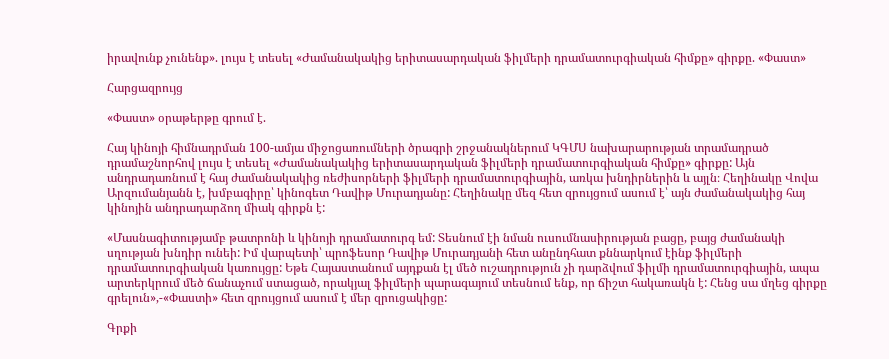իրավունք չունենք». լույս է տեսել «Ժամանակակից երիտասարդական ֆիլմերի դրամատուրգիական հիմքը» գիրքը. «Փաստ»

Հարցազրույց

«Փաստ» օրաթերթը գրում է.

Հայ կինոյի հիմնադրման 100-ամյա միջոցառումների ծրագրի շրջանակներում ԿԳՄՍ նախարարության տրամադրած դրամաշնորհով լույս է տեսել «Ժամանակակից երիտասարդական ֆիլմերի դրամատուրգիական հիմքը» գիրքը: Այն անդրադառնում է հայ ժամանակակից ռեժիսորների ֆիլմերի դրամատուրգիային, առկա խնդիրներին և այլն։ Հեղինակը Վովա Արզումանյանն է, խմբագիրը՝ կինոգետ Դավիթ Մուրադյանը: Հեղինակը մեզ հետ զրույցում ասում է՝ այն ժամանակակից հայ կինոյին անդրադարձող միակ գիրքն է:

«Մասնագիտությամբ թատրոնի և կինոյի դրամատուրգ եմ: Տեսնում էի նման ուսումնասիրության բացը, բայց ժամանակի սղության խնդիր ունեի: Իմ վարպետի՝ պրոֆեսոր Դավիթ Մուրադյանի հետ անընդհատ քննարկում էինք ֆիլմերի դրամատուրգիական կառույցը: Եթե Հայաստանում այդքան էլ մեծ ուշադրություն չի դարձվում ֆիլմի դրամատուրգիային, ապա արտերկրում մեծ ճանաչում ստացած, որակյալ ֆիլմերի պարագայում տեսնում ենք, որ ճիշտ հակառակն է: Հենց սա մղեց գիրքը գրելուն»,-«Փաստի» հետ զրույցում ասում է մեր զրուցակիցը:

Գրքի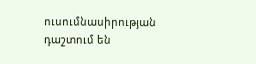ուսումնասիրության դաշտում են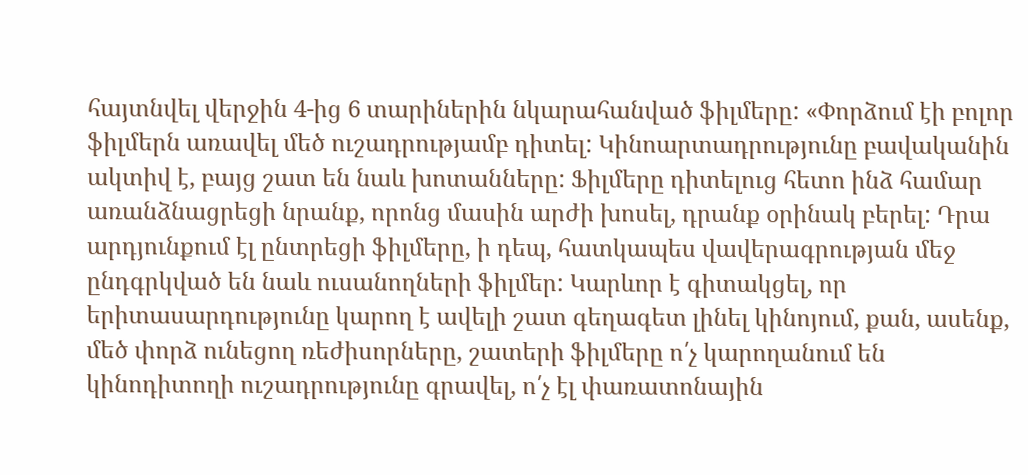հայտնվել վերջին 4-ից 6 տարիներին նկարահանված ֆիլմերը: «Փորձում էի բոլոր ֆիլմերն առավել մեծ ուշադրությամբ դիտել: Կինոարտադրությունը բավականին ակտիվ է, բայց շատ են նաև խոտանները: Ֆիլմերը դիտելուց հետո ինձ համար առանձնացրեցի նրանք, որոնց մասին արժի խոսել, դրանք օրինակ բերել: Դրա արդյունքում էլ ընտրեցի ֆիլմերը, ի դեպ, հատկապես վավերագրության մեջ ընդգրկված են նաև ուսանողների ֆիլմեր: Կարևոր է գիտակցել, որ երիտասարդությունը կարող է ավելի շատ գեղագետ լինել կինոյում, քան, ասենք, մեծ փորձ ունեցող ռեժիսորները, շատերի ֆիլմերը ո՛չ կարողանում են կինոդիտողի ուշադրությունը գրավել, ո՛չ էլ փառատոնային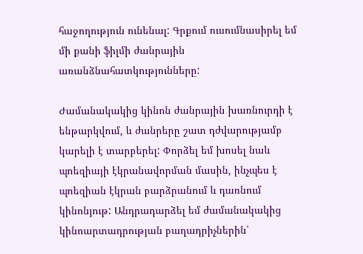հաջողություն ունենալ: Գրքում ուսումնասիրել եմ մի քանի ֆիլմի ժանրային առանձնահատկությունները:

Ժամանակակից կինոն ժանրային խառնուրդի է ենթարկվում, և ժանրերը շատ դժվարությամբ կարելի է տարբերել: Փորձել եմ խոսել նաև պոեզիայի էկրանավորման մասին, ինչպես է պոեզիան էկրան բարձրանում և դառնում կինոնյութ: Անդրադարձել եմ ժամանակակից կինոարտադրության բաղադրիչներին՝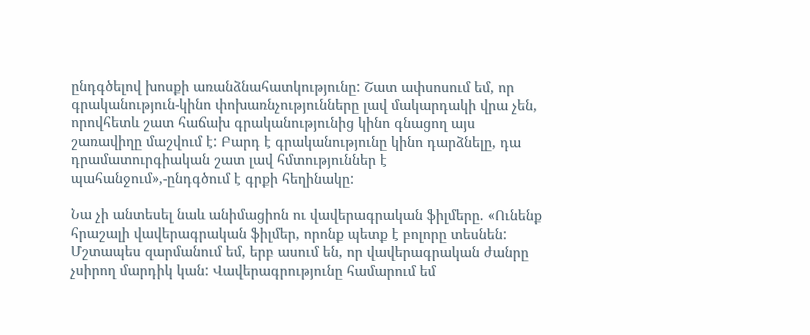ընդգծելով խոսքի առանձնահատկությունը: Շատ ափսոսում եմ, որ գրականություն-կինո փոխառնչությունները լավ մակարդակի վրա չեն, որովհետև շատ հաճախ գրականությունից կինո գնացող այս շառավիղը մաշվում է: Բարդ է գրականությունը կինո դարձնելը, դա դրամատուրգիական շատ լավ հմտություններ է պահանջում»,-ընդգծում է գրքի հեղինակը:

Նա չի անտեսել նաև անիմացիոն ու վավերագրական ֆիլմերը. «Ունենք հրաշալի վավերագրական ֆիլմեր, որոնք պետք է բոլորը տեսնեն: Մշտապես զարմանում եմ, երբ ասում են, որ վավերագրական ժանրը չսիրող մարդիկ կան: Վավերագրությունը համարում եմ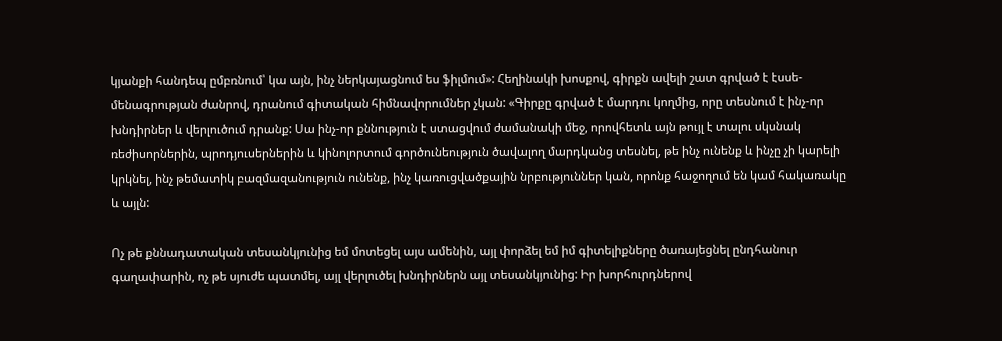կյանքի հանդեպ ըմբռնում՝ կա այն, ինչ ներկայացնում ես ֆիլմում»: Հեղինակի խոսքով, գիրքն ավելի շատ գրված է էսսե-մենագրության ժանրով, դրանում գիտական հիմնավորումներ չկան: «Գիրքը գրված է մարդու կողմից, որը տեսնում է ինչ-որ խնդիրներ և վերլուծում դրանք: Սա ինչ-որ քննություն է ստացվում ժամանակի մեջ, որովհետև այն թույլ է տալու սկսնակ ռեժիսորներին, պրոդյուսերներին և կինոլորտում գործունեություն ծավալող մարդկանց տեսնել, թե ինչ ունենք և ինչը չի կարելի կրկնել, ինչ թեմատիկ բազմազանություն ունենք, ինչ կառուցվածքային նրբություններ կան, որոնք հաջողում են կամ հակառակը և այլն:

Ոչ թե քննադատական տեսանկյունից եմ մոտեցել այս ամենին, այլ փորձել եմ իմ գիտելիքները ծառայեցնել ընդհանուր գաղափարին, ոչ թե սյուժե պատմել, այլ վերլուծել խնդիրներն այլ տեսանկյունից: Իր խորհուրդներով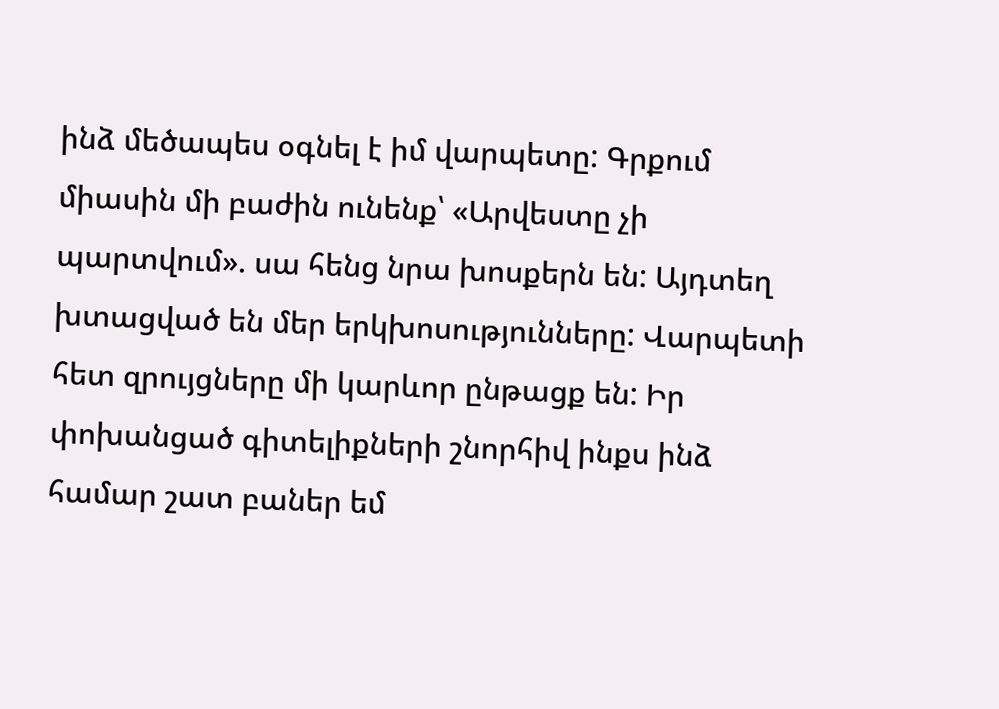ինձ մեծապես օգնել է իմ վարպետը: Գրքում միասին մի բաժին ունենք՝ «Արվեստը չի պարտվում». սա հենց նրա խոսքերն են: Այդտեղ խտացված են մեր երկխոսությունները: Վարպետի հետ զրույցները մի կարևոր ընթացք են: Իր փոխանցած գիտելիքների շնորհիվ ինքս ինձ համար շատ բաներ եմ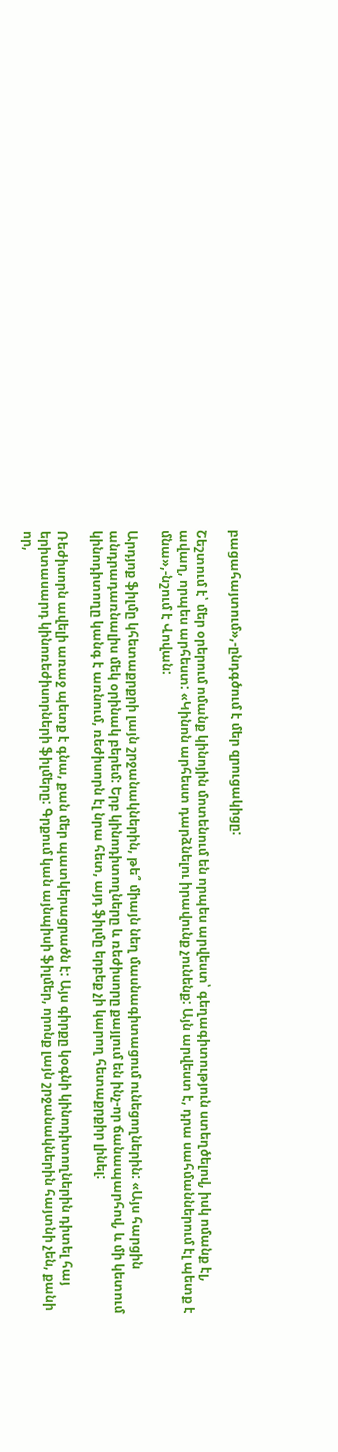բացահայտում»,-ընդգծում է մեր զրուցակիցը:

Շեշտում է՝ մեր օրերում ոմանք կինոյին մոտենում են որպես արվեստ՝ գեղագիտություն ստեղծելով, իսկ ոմանք էլ, ավաղ, որպես արհեստ: «Կինոն արհեստ դարձնելու իրավունք չունենք: Այն արվեստ է, դրա սահմաններում էլ պետք է մնա»,-նշում է Վովան:

Արդյոք ֆիլմը կհետաքրքրի լայն շրջանակներին, թե՞ միայն նեղ մասնագիտացում ունեցողներին: «Այս հարցին անդրադառնալիս մեկ օրինակ բերեմ: Երբ կինոդիտողները և ռեժիսորը քայլում են ինչ-որ ճանապարհով, և մի կետում կինոդիտողը կանգ է առնում, ռեժիսորն էլ նրա հետ, այդ ֆիլմը երբեք չի կարող հետաքրքիր լինել:

Ռեժիսորն ավելի առաջ պետք է գնա, քան մեր պատկերացրածն է: Այս գիրքը կօգնի կինոդիտողներին դիտել հայ երիտասարդ կինոռեժիսորների ֆիլմերը: Գրքում կան այնպիսի ֆիլմեր, որոնք լայն շրջանակներին հայտնի չեն, քանի որ,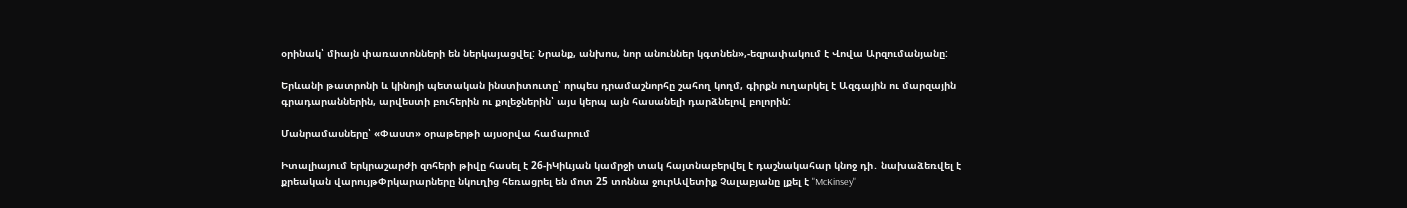օրինակ՝ միայն փառատոնների են ներկայացվել: Նրանք, անխոս, նոր անուններ կգտնեն»,-եզրափակում է Վովա Արզումանյանը:

Երևանի թատրոնի և կինոյի պետական ինստիտուտը՝ որպես դրամաշնորհը շահող կողմ, գիրքն ուղարկել է Ազգային ու մարզային գրադարաններին, արվեստի բուհերին ու քոլեջներին՝ այս կերպ այն հասանելի դարձնելով բոլորին:

Մանրամասները՝ «Փաստ» օրաթերթի այսօրվա համարում

Իտալիայում երկրաշարժի զոհերի թիվը հասել է 26-իԿիևյան կամրջի տակ հայտնաբերվել է դաշնակահար կնոջ դի․ նախաձեռվել է քրեական վարույթՓրկարարները նկուղից հեռացրել են մոտ 25 տոննա ջուրԱվետիք Չալաբյանը լքել է "McKinsey"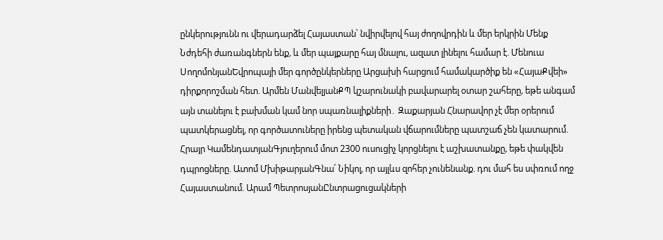ընկերությունն ու վերադարձել Հայաստան՝ նվիրվելով հայ ժողովրդին և մեր երկրին Մենք Նժդեհի ժառանգներն ենք, և մեր պայքարը հայ մնալու, ազատ լինելու համար է. Մենուա ՍողոմոնյանԵվրոպայի մեր գործընկերները Արցախի հարցում համակարծիք են «ՀայաՔվեի» դիրքորոշման հետ. Արմեն ՄանվելյանՔՊ կշարունակի բավարարել օտար շահերը, եթե անգամ այն տանելու է բախման կամ նոր սպառնալիքների․ Զաքարյան Հնարավոր չէ մեր օրերում պատկերացնել, որ գործատուները իրենց պետական վճարումները պատշաճ չեն կատարում. Հրայր ԿամենդատյանԳյուղերում մոտ 2300 ուսուցիչ կորցնելու է աշխատանքը, եթե փակվեն դպրոցները. Ատոմ ՄխիթարյանԳնա՛ Նիկոլ, որ այլևս զոհեր չունենանք. դու մահ ես սփռում ողջ Հայաստանում. Արամ ՊետրոսյանԸնտրացուցակների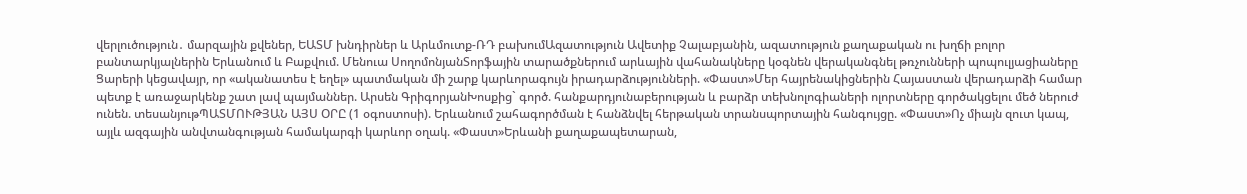վերլուծություն․ մարզային քվեներ, ԵԱՏՄ խնդիրներ և Արևմուտք-ՌԴ բախումԱզատություն Ավետիք Չալաբյանին, ազատություն քաղաքական ու խղճի բոլոր բանտարկյալներին Երևանում և Բաքվում. Մենուա ՍողոմոնյանՏորֆային տարածքներում արևային վահանակները կօգնեն վերականգնել թռչունների պոպուլյացիաները Ցարերի կեցավայր, որ «ականատես է եղել» պատմական մի շարք կարևորագույն իրադարձությունների. «Փաստ»Մեր հայրենակիցներին Հայաստան վերադարձի համար պետք է առաջարկենք շատ լավ պայմաններ. Արսեն ԳրիգորյանԽոսքից` գործ. հանքարդյունաբերության և բարձր տեխնոլոգիաների ոլորտները գործակցելու մեծ ներուժ ունեն. տեսանյութՊԱՏՄՈՒԹՅԱՆ ԱՅՍ ՕՐԸ (1 օգոստոսի). Երևանում շահագործման է հանձնվել հերթական տրանսպորտային հանգույցը. «Փաստ»Ոչ միայն զուտ կապ, այլև ազգային անվտանգության համակարգի կարևոր օղակ. «Փաստ»Երևանի քաղաքապետարան,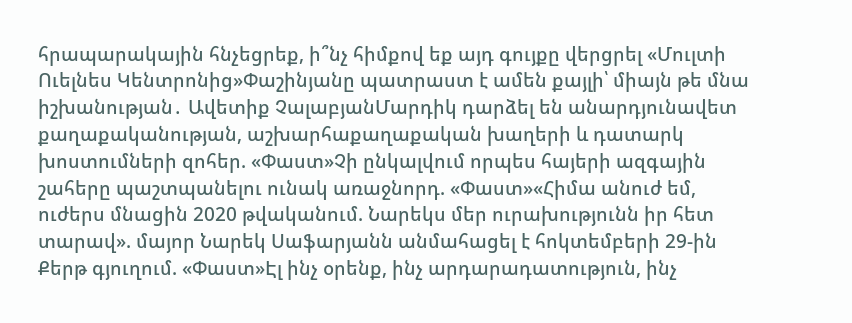հրապարակային հնչեցրեք, ի՞նչ հիմքով եք այդ գույքը վերցրել «Մուլտի Ուելնես Կենտրոնից»Փաշինյանը պատրաստ է ամեն քայլի՝ միայն թե մնա իշխանության․ Ավետիք ՉալաբյանՄարդիկ դարձել են անարդյունավետ քաղաքականության, աշխարհաքաղաքական խաղերի և դատարկ խոստումների զոհեր. «Փաստ»Չի ընկալվում որպես հայերի ազգային շահերը պաշտպանելու ունակ առաջնորդ. «Փաստ»«Հիմա անուժ եմ, ուժերս մնացին 2020 թվականում. Նարեկս մեր ուրախությունն իր հետ տարավ». մայոր Նարեկ Սաֆարյանն անմահացել է հոկտեմբերի 29-ին Քերթ գյուղում. «Փաստ»Էլ ինչ օրենք, ինչ արդարադատություն, ինչ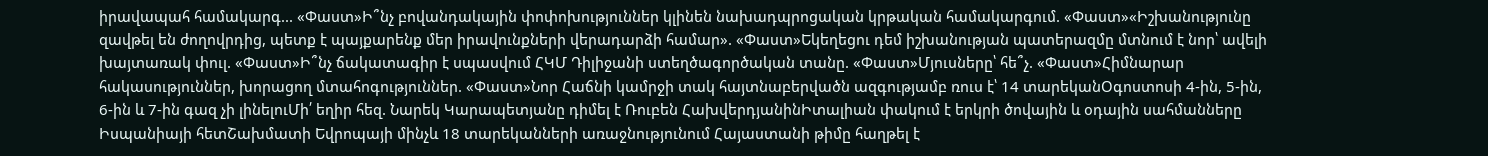իրավապահ համակարգ... «Փաստ»Ի՞նչ բովանդակային փոփոխություններ կլինեն նախադպրոցական կրթական համակարգում. «Փաստ»«Իշխանությունը զավթել են ժողովրդից, պետք է պայքարենք մեր իրավունքների վերադարձի համար». «Փաստ»Եկեղեցու դեմ իշխանության պատերազմը մտնում է նոր՝ ավելի խայտառակ փուլ. «Փաստ»Ի՞նչ ճակատագիր է սպասվում ՀԿՄ Դիլիջանի ստեղծագործական տանը. «Փաստ»Մյուսները՝ հե՞չ. «Փաստ»Հիմնարար հակասություններ, խորացող մտահոգություններ. «Փաստ»Նոր Հաճնի կամրջի տակ հայտնաբերվածն ազգությամբ ռուս է՝ 14 տարեկանՕգոստոսի 4-ին, 5-ին, 6-ին և 7-ին գազ չի լինելուՄի՛ եղիր հեզ. Նարեկ Կարապետյանը դիմել է Ռուբեն ՀախվերդյանինԻտալիան փակում է երկրի ծովային և օդային սահմանները Իսպանիայի հետՇախմատի Եվրոպայի մինչև 18 տարեկանների առաջնությունում Հայաստանի թիմը հաղթել է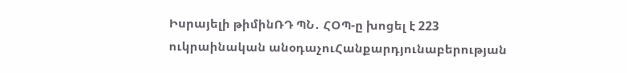Իսրայելի թիմինՌԴ ՊՆ․ ՀՕՊ-ը խոցել է 223 ուկրաինական անօդաչուՀանքարդյունաբերության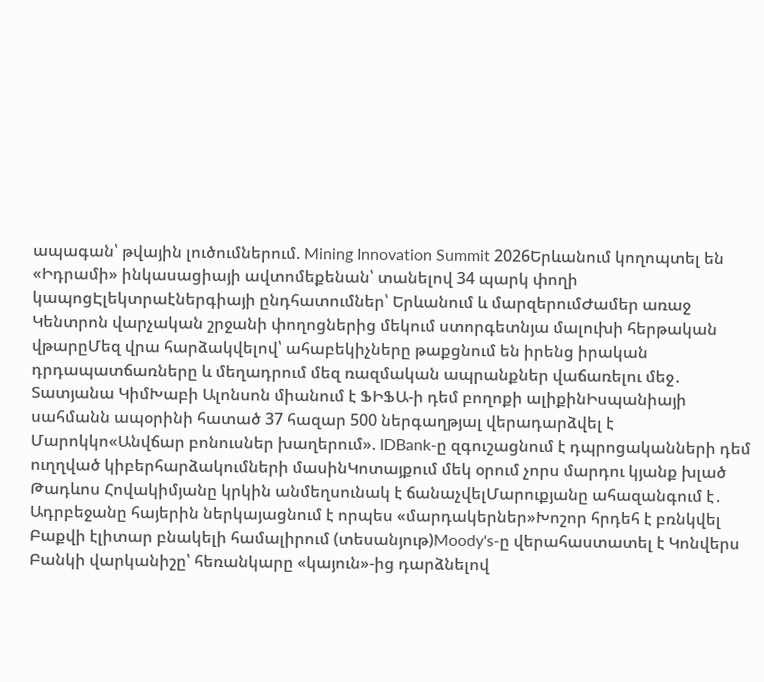ապագան՝ թվային լուծումներում. Mining Innovation Summit 2026Երևանում կողոպտել են «Իդրամի» ինկասացիայի ավտոմեքենան՝ տանելով 34 պարկ փողի կապոցԷլեկտրաէներգիայի ընդհատումներ՝ Երևանում և մարզերումԺամեր առաջ Կենտրոն վարչական շրջանի փողոցներից մեկում ստորգետնյա մալուխի հերթական վթարըՄեզ վրա հարձակվելով՝ ահաբեկիչները թաքցնում են իրենց իրական դրդապատճառները և մեղադրում մեզ ռազմական ապրանքներ վաճառելու մեջ․ Տատյանա ԿիմԽաբի Ալոնսոն միանում է ՖԻՖԱ-ի դեմ բողոքի ալիքինԻսպանիայի սահմանն ապօրինի հատած 37 հազար 500 ներգաղթյալ վերադարձվել է Մարոկկո«Անվճար բոնուսներ խաղերում». IDBank-ը զգուշացնում է դպրոցականների դեմ ուղղված կիբերհարձակումների մասինԿոտայքում մեկ օրում չորս մարդու կյանք խլած Թադևոս Հովակիմյանը կրկին անմեղսունակ է ճանաչվելՄարուքյանը ահազանգում է․ Ադրբեջանը հայերին ներկայացնում է որպես «մարդակերներ»Խոշոր հրդեհ է բռնկվել Բաքվի էլիտար բնակելի համալիրում (տեսանյութ)Moody's-ը վերահաստատել է Կոնվերս Բանկի վարկանիշը՝ հեռանկարը «կայուն»-ից դարձնելով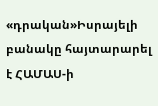«դրական»Իսրայելի բանակը հայտարարել է ՀԱՄԱՍ-ի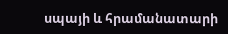սպայի և հրամանատարի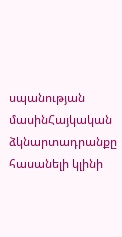սպանության մասինՀայկական ձկնարտադրանքը հասանելի կլինի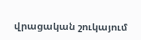վրացական շուկայում